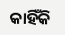କାହିଁକି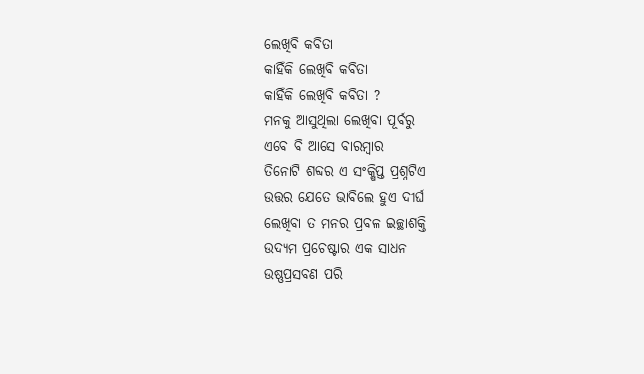ଲେଖିବି କବିତା
କାହିଁକି ଲେଖିବି କବିତା
କାହିଁକି ଲେଖିବି କବିତା ?
ମନକୁ ଆସୁଥିଲା ଲେଖିବା ପୂର୍ବରୁ
ଏବେ ବି ଆସେ ବାରମ୍ବାର
ତିନୋଟି ଶବ୍ଦର ଏ ସଂକ୍ଷିପ୍ତ ପ୍ରଶ୍ନଟିଏ
ଉତ୍ତର ଯେତେ ଭାବିଲେ ହୁଏ ଦୀର୍ଘ
ଲେଖିବା ତ ମନର ପ୍ରବଳ ଇଚ୍ଛାଶକ୍ତି
ଉଦ୍ୟମ ପ୍ରଚେଷ୍ଟାର ଏକ ସାଧନ
ଉଷ୍ଣପ୍ରସବଣ ପରି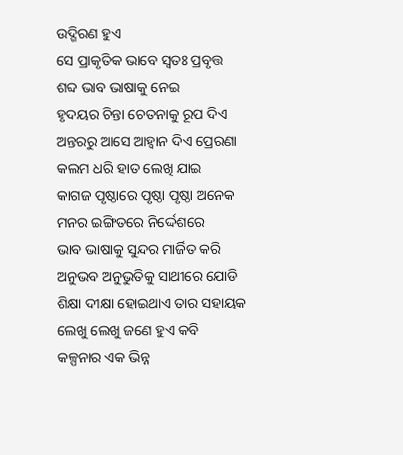ଉଦ୍ଗିରଣ ହୁଏ
ସେ ପ୍ରାକୃତିକ ଭାବେ ସ୍ବତଃ ପ୍ରବୃତ୍ତ
ଶବ୍ଦ ଭାବ ଭାଷାକୁ ନେଇ
ହୃଦୟର ଚିନ୍ତା ଚେତନାକୁ ରୂପ ଦିଏ
ଅନ୍ତରରୁ ଆସେ ଆହ୍ବାନ ଦିଏ ପ୍ରେରଣା
କଲମ ଧରି ହାତ ଲେଖି ଯାଇ
କାଗଜ ପୃଷ୍ଠାରେ ପୃଷ୍ଠା ପୃଷ୍ଠା ଅନେକ
ମନର ଇଙ୍ଗିତରେ ନିର୍ଦ୍ଦେଶରେ
ଭାବ ଭାଷାକୁ ସୁନ୍ଦର ମାର୍ଜିତ କରି
ଅନୁଭବ ଅନୁଭୁତିକୁ ସାଥୀରେ ଯୋଡି
ଶିକ୍ଷା ଦୀକ୍ଷା ହୋଇଥାଏ ତାର ସହାୟକ
ଲେଖୁ ଲେଖୁ ଜଣେ ହୁଏ କବି
କଳ୍ପନାର ଏକ ଭିନ୍ନ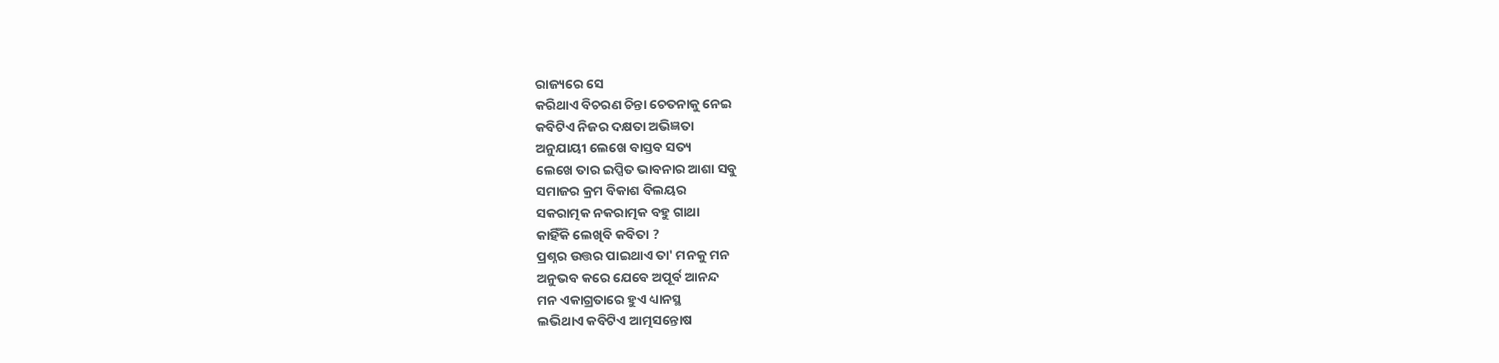ରାଜ୍ୟରେ ସେ
କରିଥାଏ ବିଚରଣ ଚିନ୍ତା ଚେତନାକୁ ନେଇ
କବିଟିଏ ନିଜର ଦକ୍ଷତା ଅଭିଜ୍ଞତା
ଅନୁଯାୟୀ ଲେଖେ ବାସ୍ତବ ସତ୍ୟ
ଲେଖେ ତାର ଇପ୍ସିତ ଭାବନାର ଆଶା ସବୁ
ସମାଜର କ୍ରମ ବିକାଶ ବିଲୟର
ସକରାତ୍ମକ ନକରାତ୍ମକ ବହୁ ଗାଥା
କାହିଁକି ଲେଖିବି କବିତା ?
ପ୍ରଶ୍ନର ଉତ୍ତର ପାଇଥାଏ ତା' ମନକୁ ମନ
ଅନୁଭବ କରେ ଯେବେ ଅପୂର୍ବ ଆନନ୍ଦ
ମନ ଏକାଗ୍ରତାରେ ହୁଏ ଧ୍ୟାନସ୍ଥ
ଲଭିଥାଏ କବିଟିଏ ଆତ୍ମସନ୍ତୋଷ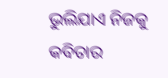ଭୁଲିଯାଏ ନିଜକୁ କବିତାର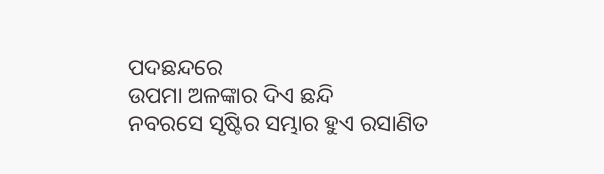ପଦଛନ୍ଦରେ
ଉପମା ଅଳଙ୍କାର ଦିଏ ଛନ୍ଦି
ନବରସେ ସୃଷ୍ଟିର ସମ୍ଭାର ହୁଏ ରସାଣିତ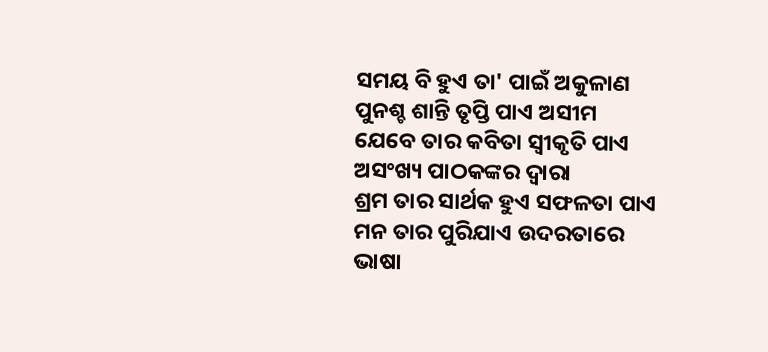ସମୟ ବି ହୁଏ ତା' ପାଇଁ ଅକୁଳାଣ
ପୁନଶ୍ଚ ଶାନ୍ତି ତୃପ୍ତି ପାଏ ଅସୀମ
ଯେବେ ତାର କବିତା ସ୍ଵୀକୃତି ପାଏ
ଅସଂଖ୍ୟ ପାଠକଙ୍କର ଦ୍ବାରା
ଶ୍ରମ ତାର ସାର୍ଥକ ହୁଏ ସଫଳତା ପାଏ
ମନ ତାର ପୁରିଯାଏ ଉଦରତାରେ
ଭାଷା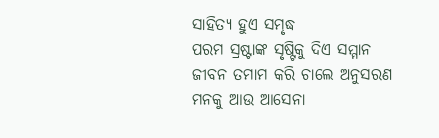ସାହିତ୍ୟ ହୁଏ ସମୃଦ୍ଧ
ପରମ ସ୍ରଷ୍ଟାଙ୍କ ସୃଷ୍ଟିକୁ ଦିଏ ସମ୍ମାନ
ଜୀବନ ତମାମ କରି ଚାଲେ ଅନୁସରଣ
ମନକୁ ଆଉ ଆସେନା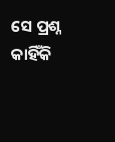ସେ ପ୍ରଶ୍ନ
କାହିଁକି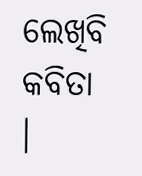ଲେଖିବି କବିତା ।